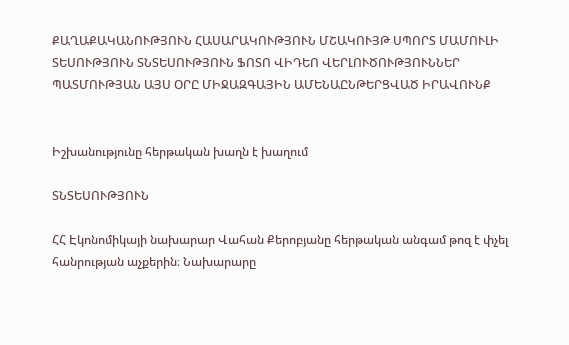ՔԱՂԱՔԱԿԱՆՈՒԹՅՈՒՆ ՀԱՍԱՐԱԿՈՒԹՅՈՒՆ ՄՇԱԿՈՒՅԹ ՍՊՈՐՏ ՄԱՄՈՒԼԻ ՏԵՍՈՒԹՅՈՒՆ ՏՆՏԵՍՈՒԹՅՈՒՆ ՖՈՏՈ ՎԻԴԵՈ ՎԵՐԼՈՒԾՈՒԹՅՈՒՆՆԵՐ ՊԱՏՄՈՒԹՅԱՆ ԱՅՍ ՕՐԸ ՄԻՋԱԶԳԱՅԻՆ ԱՄԵՆԱԸՆԹԵՐՑՎԱԾ ԻՐԱՎՈՒՆՔ


Իշխանությունը հերթական խաղն է խաղում

ՏՆՏԵՍՈՒԹՅՈՒՆ

ՀՀ Էկոնոմիկայի նախարար Վահան Քերոբյանը հերթական անգամ թոզ է փչել հանրության աչքերին։ Նախարարը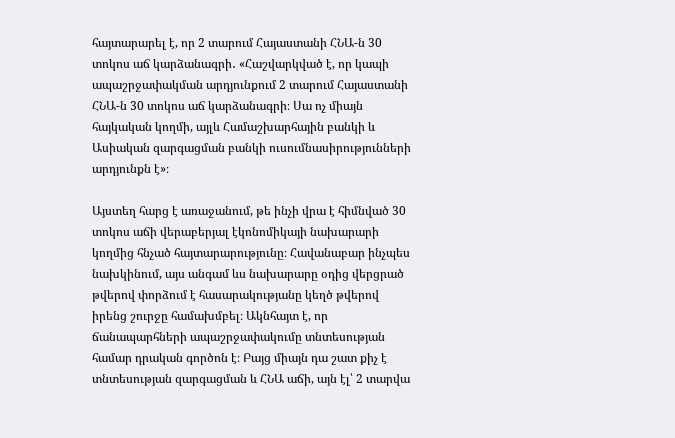հայտարարել է, որ 2 տարում Հայաստանի ՀՆԱ-ն 30 տոկոս աճ կարձանագրի․ «Հաշվարկված է, որ կապի ապաշրջափակման արդյունքում 2 տարում Հայաստանի ՀՆԱ-ն 30 տոկոս աճ կարձանագրի։ Սա ոչ միայն հայկական կողմի, այլև Համաշխարհային բանկի և Ասիական զարգացման բանկի ուսումնասիրությունների արդյունքն է»։

Այստեղ հարց է առաջանում, թե ինչի վրա է հիմնված 30 տոկոս աճի վերաբերյալ էկոնոմիկայի նախարարի կողմից հնչած հայտարարությունը։ Հավանաբար ինչպես նախկինում, այս անգամ ևս նախարարը օդից վերցրած թվերով փորձում է հասարակությանը կեղծ թվերով իրենց շուրջը համախմբել։ Ակնհայտ է, որ ճանապարհների ապաշրջափակումը տնտեսության համար դրական գործոն է։ Բայց միայն դա շատ քիչ է տնտեսության զարգացման և ՀՆԱ աճի, այն էլ՝ 2 տարվա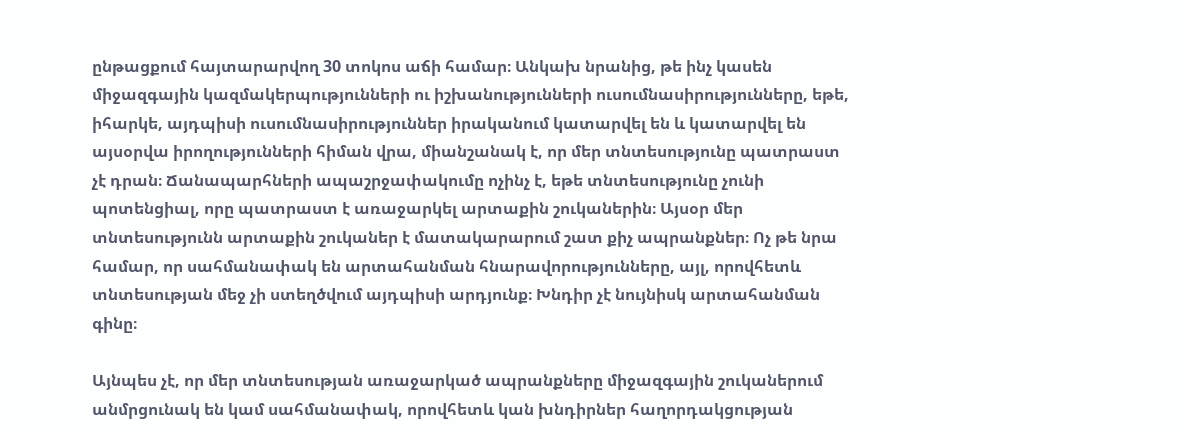ընթացքում հայտարարվող 30 տոկոս աճի համար։ Անկախ նրանից, թե ինչ կասեն միջազգային կազմակերպությունների ու իշխանությունների ուսումնասիրությունները, եթե, իհարկե, այդպիսի ուսումնասիրություններ իրականում կատարվել են և կատարվել են այսօրվա իրողությունների հիման վրա, միանշանակ է, որ մեր տնտեսությունը պատրաստ չէ դրան։ Ճանապարհների ապաշրջափակումը ոչինչ է, եթե տնտեսությունը չունի պոտենցիալ, որը պատրաստ է առաջարկել արտաքին շուկաներին։ Այսօր մեր տնտեսությունն արտաքին շուկաներ է մատակարարում շատ քիչ ապրանքներ։ Ոչ թե նրա համար, որ սահմանափակ են արտահանման հնարավորությունները, այլ, որովհետև տնտեսության մեջ չի ստեղծվում այդպիսի արդյունք։ Խնդիր չէ նույնիսկ արտահանման գինը։

Այնպես չէ, որ մեր տնտեսության առաջարկած ապրանքները միջազգային շուկաներում անմրցունակ են կամ սահմանափակ, որովհետև կան խնդիրներ հաղորդակցության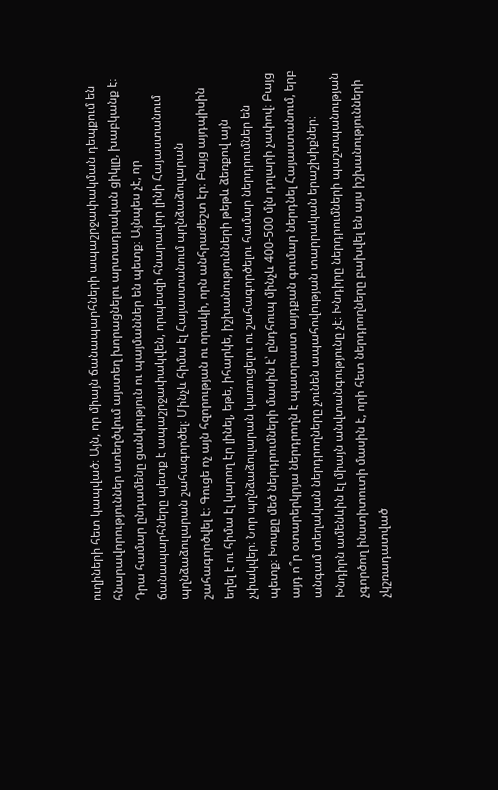ուղիների հետ կապված։ Այն, որ միայն ճանապարհների ապաշրջափակման դեպքում են հնարավորություններ ստեղծվում այստեղ խորացնելու արտադրական ցիկլը, խաբկանք է։ Դրա համար ընդամենը ցանկություն ու պայմաններ են պետք։ Այնպես չէ, որ ճանապարհները պետք է ապաշրջափակվեն, որպեսզի հնարավոր լինի Հայաստանում պղնձաձուլարան շահագործել։ Մինչև հիմա էլ Հայաստանում պղնձաձուլարան շահագործվել է։ Գուցե ոչ այն հզորության ու որակի, որն անհրաժեշտ էր։ Բայց այդպիսին եղել է ու հիմա էլ կարող էր լինել, եթե, իհարկե, իշխանությունների թեթև ձեռքով այն չփակվեր։ Նոր պղնձաձուլարան կառուցելու ու շահագործելու համար ներդրումներ են պետք։ Խոսքը մեծ ներդրումների մասին է՝ ընդհուպ մինչև 400-500 մլն դոլարի չափով։ Բայց այդ ո՞ր օտարերկրյա ներդրողն է պատրաստ այդքան գումար ներդնել Հայաստանում, երբ անգամ տեղական ներդրողները չունեն ապահովության տարրական երաշխիքներ։ Խնդիրն ամենևին էլ միայն անվտանգությունը չէ։ Խնդիրը ներդրումների պաշտպանության չգործող ինստիտուտի մասին է, որի հետ ներդրողները բախվել են այս իշխանությունների չկշռադատված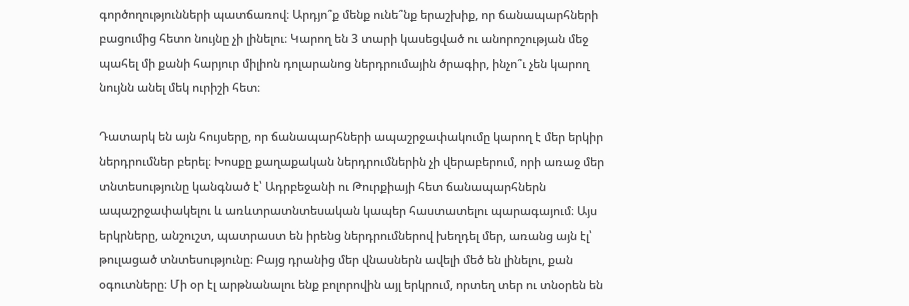գործողությունների պատճառով։ Արդյո՞ք մենք ունե՞նք երաշխիք, որ ճանապարհների բացումից հետո նույնը չի լինելու։ Կարող են 3 տարի կասեցված ու անորոշության մեջ պահել մի քանի հարյուր միլիոն դոլարանոց ներդրումային ծրագիր, ինչո՞ւ չեն կարող նույնն անել մեկ ուրիշի հետ։

Դատարկ են այն հույսերը, որ ճանապարհների ապաշրջափակումը կարող է մեր երկիր ներդրումներ բերել։ Խոսքը քաղաքական ներդրումներին չի վերաբերում, որի առաջ մեր տնտեսությունը կանգնած է՝ Ադրբեջանի ու Թուրքիայի հետ ճանապարհներն ապաշրջափակելու և առևտրատնտեսական կապեր հաստատելու պարագայում։ Այս երկրները, անշուշտ, պատրաստ են իրենց ներդրումներով խեղդել մեր, առանց այն էլ՝ թուլացած տնտեսությունը։ Բայց դրանից մեր վնասներն ավելի մեծ են լինելու, քան օգուտները։ Մի օր էլ արթնանալու ենք բոլորովին այլ երկրում, որտեղ տեր ու տնօրեն են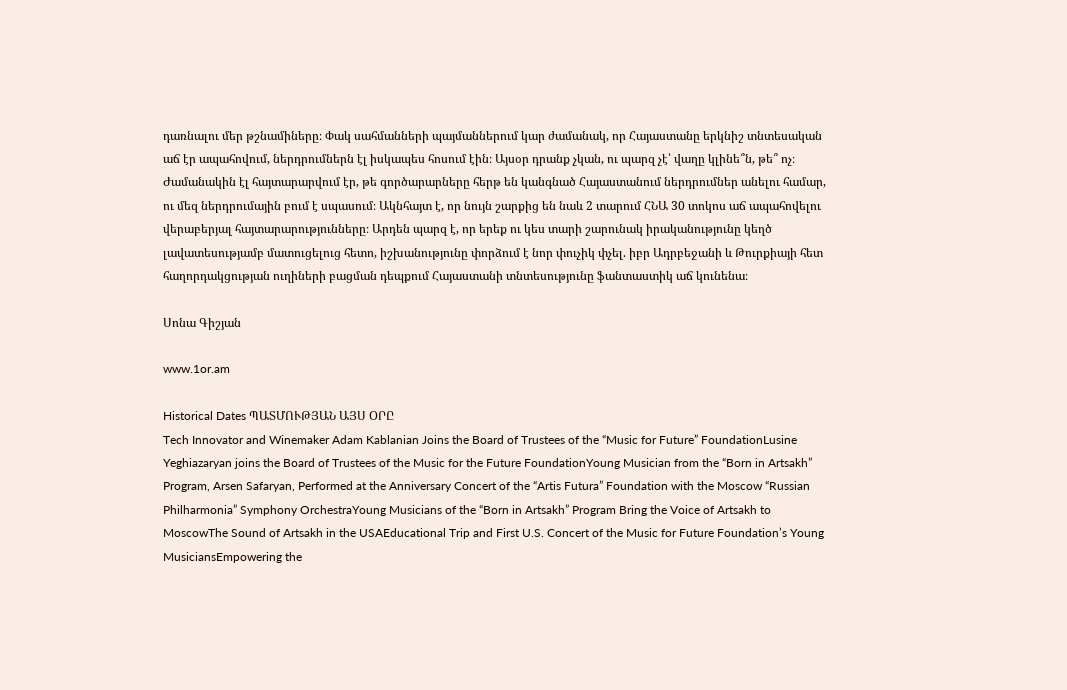դառնալու մեր թշնամիները։ Փակ սահմանների պայմաններում կար ժամանակ, որ Հայաստանը երկնիշ տնտեսական աճ էր ապահովում, ներդրումներն էլ իսկապես հոսում էին։ Այսօր դրանք չկան, ու պարզ չէ՝ վաղը կլինե՞ն, թե՞ ոչ։ Ժամանակին էլ հայտարարվում էր, թե գործարարները հերթ են կանգնած Հայաստանում ներդրումներ անելու համար, ու մեզ ներդրումային բում է սպասում։ Ակնհայտ է, որ նույն շարքից են նաև 2 տարում ՀՆԱ 30 տոկոս աճ ապահովելու վերաբերյալ հայտարարությունները։ Արդեն պարզ է, որ երեք ու կես տարի շարունակ իրականությունը կեղծ լավատեսությամբ մատուցելուց հետո, իշխանությունը փորձում է նոր փուչիկ փչել. իբր Ադրբեջանի և Թուրքիայի հետ հաղորդակցության ուղիների բացման դեպքում Հայաստանի տնտեսությունը ֆանտաստիկ աճ կունենա։

Սոնա Գիշյան

www.1or.am

Historical Dates ՊԱՏՄՈՒԹՅԱՆ ԱՅՍ ՕՐԸ
Tech Innovator and Winemaker Adam Kablanian Joins the Board of Trustees of the “Music for Future” FoundationLusine Yeghiazaryan joins the Board of Trustees of the Music for the Future FoundationYoung Musician from the “Born in Artsakh” Program, Arsen Safaryan, Performed at the Anniversary Concert of the “Artis Futura” Foundation with the Moscow “Russian Philharmonia” Symphony OrchestraYoung Musicians of the “Born in Artsakh” Program Bring the Voice of Artsakh to MoscowThe Sound of Artsakh in the USAEducational Trip and First U.S. Concert of the Music for Future Foundation’s Young MusiciansEmpowering the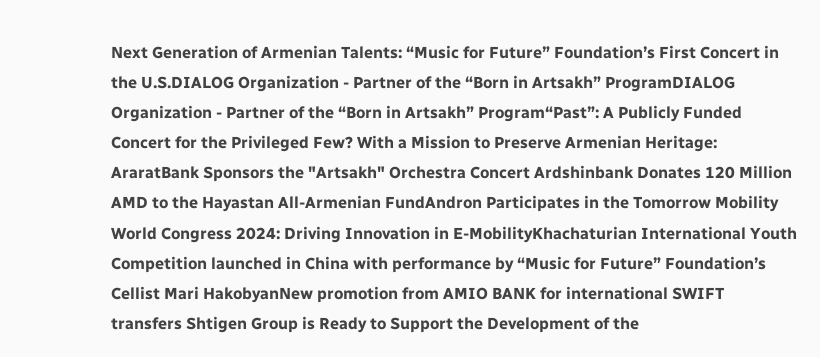Next Generation of Armenian Talents: “Music for Future” Foundation’s First Concert in the U.S.DIALOG Organization - Partner of the “Born in Artsakh” ProgramDIALOG Organization - Partner of the “Born in Artsakh” Program“Past”: A Publicly Funded Concert for the Privileged Few? With a Mission to Preserve Armenian Heritage: AraratBank Sponsors the "Artsakh" Orchestra Concert Ardshinbank Donates 120 Million AMD to the Hayastan All-Armenian FundAndron Participates in the Tomorrow Mobility World Congress 2024: Driving Innovation in E-MobilityKhachaturian International Youth Competition launched in China with performance by “Music for Future” Foundation’s Cellist Mari HakobyanNew promotion from AMIO BANK for international SWIFT transfers Shtigen Group is Ready to Support the Development of the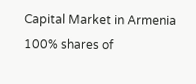Capital Market in Armenia 100% shares of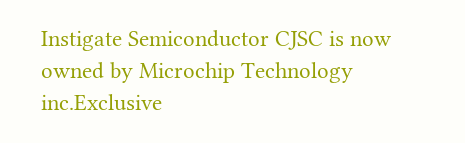Instigate Semiconductor CJSC is now owned by Microchip Technology inc.Exclusive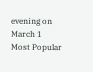evening on March 1
Most Popular